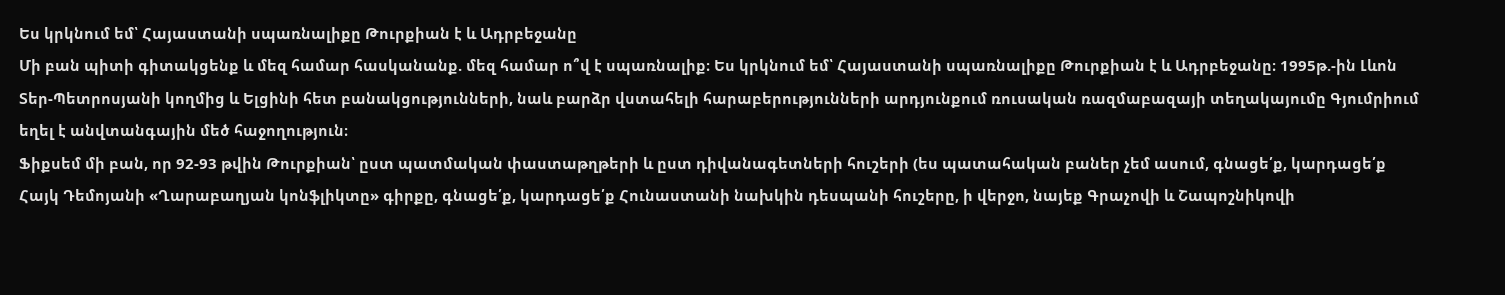Ես կրկնում եմ՝ Հայաստանի սպառնալիքը Թուրքիան է և Ադրբեջանը
Մի բան պիտի գիտակցենք և մեզ համար հասկանանք. մեզ համար ո՞վ է սպառնալիք։ Ես կրկնում եմ՝ Հայաստանի սպառնալիքը Թուրքիան է և Ադրբեջանը։ 1995թ.-ին Լևոն Տեր-Պետրոսյանի կողմից և Ելցինի հետ բանակցությունների, նաև բարձր վստահելի հարաբերությունների արդյունքում ռուսական ռազմաբազայի տեղակայումը Գյումրիում եղել է անվտանգային մեծ հաջողություն։
Ֆիքսեմ մի բան, որ 92-93 թվին Թուրքիան՝ ըստ պատմական փաստաթղթերի և ըստ դիվանագետների հուշերի (ես պատահական բաներ չեմ ասում, գնացե՛ք, կարդացե՛ք Հայկ Դեմոյանի «Ղարաբաղյան կոնֆլիկտը» գիրքը, գնացե՛ք, կարդացե՛ք Հունաստանի նախկին դեսպանի հուշերը, ի վերջո, նայեք Գրաչովի և Շապոշնիկովի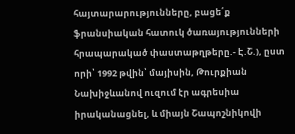հայտարարությունները, բացե՛ք ֆրանսիական հատուկ ծառայությունների հրապարակած փաստաթղթերը.- Է.Շ.), ըստ որի՝ 1992 թվին՝ մայիսին, Թուրքիան Նախիջևանով ուզում էր ագրեսիա իրականացնել, և միայն Շապոշնիկովի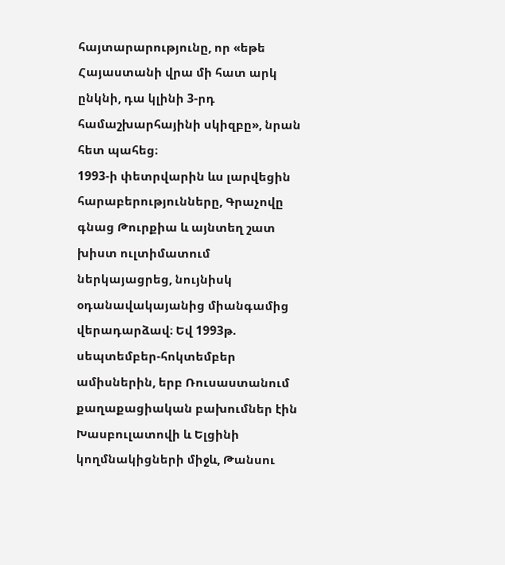հայտարարությունը, որ «եթե Հայաստանի վրա մի հատ արկ ընկնի, դա կլինի 3-րդ համաշխարհայինի սկիզբը», նրան հետ պահեց։
1993-ի փետրվարին ևս լարվեցին հարաբերությունները, Գրաչովը գնաց Թուրքիա և այնտեղ շատ խիստ ուլտիմատում ներկայացրեց, նույնիսկ օդանավակայանից միանգամից վերադարձավ։ Եվ 1993թ. սեպտեմբեր-հոկտեմբեր ամիսներին, երբ Ռուսաստանում քաղաքացիական բախումներ էին Խասբուլատովի և Ելցինի կողմնակիցների միջև, Թանսու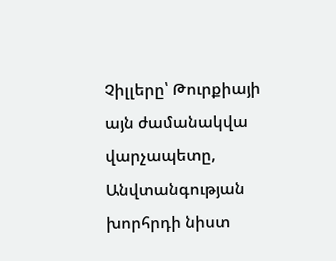Չիլլերը՝ Թուրքիայի այն ժամանակվա վարչապետը, Անվտանգության խորհրդի նիստ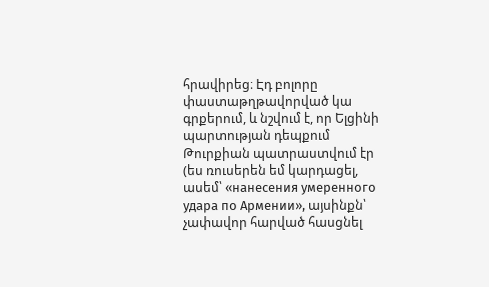հրավիրեց։ Էդ բոլորը փաստաթղթավորված կա գրքերում, և նշվում է, որ Ելցինի պարտության դեպքում Թուրքիան պատրաստվում էր (ես ռուսերեն եմ կարդացել, ասեմ՝ «нанесения умеренного удара по Армении», այսինքն՝ չափավոր հարված հասցնել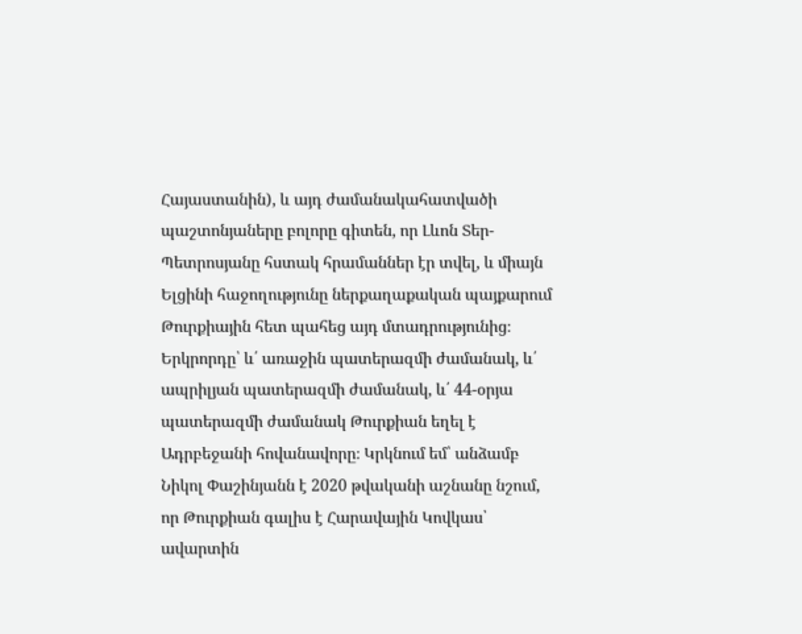Հայաստանին), և այդ ժամանակահատվածի պաշտոնյաները բոլորը գիտեն, որ Լևոն Տեր-Պետրոսյանը հստակ հրամաններ էր տվել, և միայն Ելցինի հաջողությունը ներքաղաքական պայքարում Թուրքիային հետ պահեց այդ մտադրությունից։
Երկրորդը՝ և՛ առաջին պատերազմի ժամանակ, և՛ ապրիլյան պատերազմի ժամանակ, և՛ 44-օրյա պատերազմի ժամանակ Թուրքիան եղել է Ադրբեջանի հովանավորը։ Կրկնում եմ՝ անձամբ Նիկոլ Փաշինյանն է 2020 թվականի աշնանը նշում, որ Թուրքիան գալիս է Հարավային Կովկաս՝ ավարտին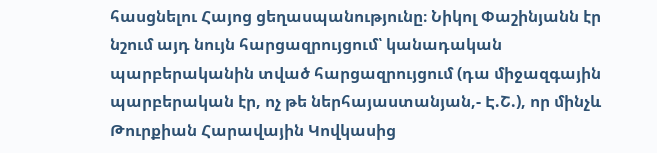հասցնելու Հայոց ցեղասպանությունը։ Նիկոլ Փաշինյանն էր նշում այդ նույն հարցազրույցում՝ կանադական պարբերականին տված հարցազրույցում (դա միջազգային պարբերական էր, ոչ թե ներհայաստանյան,- Է.Շ.), որ մինչև Թուրքիան Հարավային Կովկասից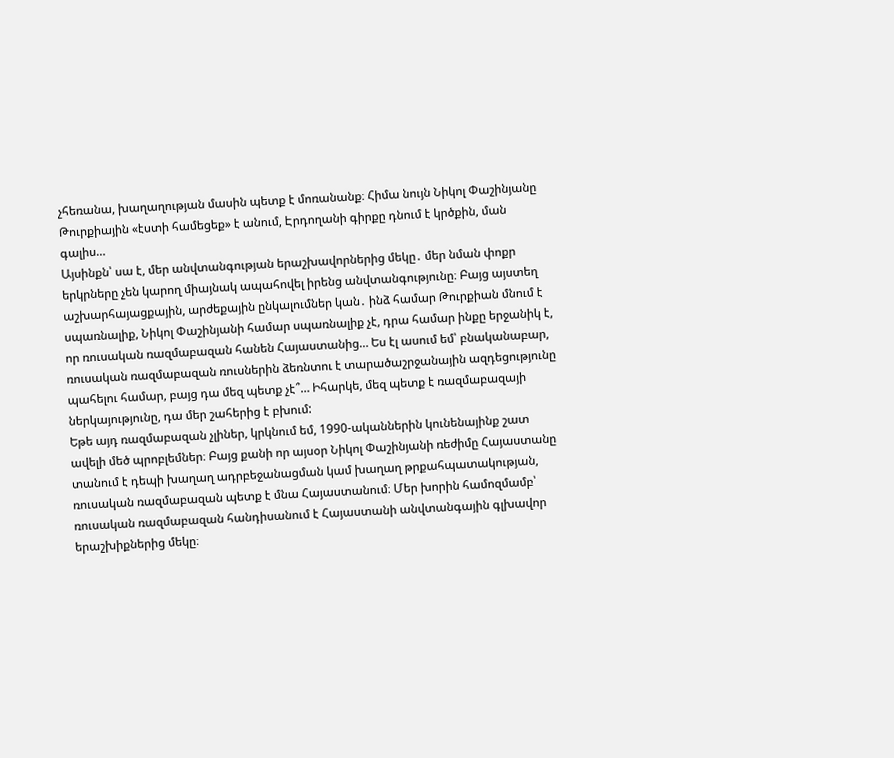չհեռանա, խաղաղության մասին պետք է մոռանանք։ Հիմա նույն Նիկոլ Փաշինյանը Թուրքիային «էստի համեցեք» է անում, Էրդողանի գիրքը դնում է կրծքին, ման գալիս…
Այսինքն՝ սա է, մեր անվտանգության երաշխավորներից մեկը․ մեր նման փոքր երկրները չեն կարող միայնակ ապահովել իրենց անվտանգությունը։ Բայց այստեղ աշխարհայացքային, արժեքային ընկալումներ կան․ ինձ համար Թուրքիան մնում է սպառնալիք, Նիկոլ Փաշինյանի համար սպառնալիք չէ, դրա համար ինքը երջանիկ է, որ ռուսական ռազմաբազան հանեն Հայաստանից… Ես էլ ասում եմ՝ բնականաբար, ռուսական ռազմաբազան ռուսներին ձեռնտու է տարածաշրջանային ազդեցությունը պահելու համար, բայց դա մեզ պետք չէ՞… Իհարկե, մեզ պետք է ռազմաբազայի ներկայությունը, դա մեր շահերից է բխում:
Եթե այդ ռազմաբազան չլիներ, կրկնում եմ, 1990-ականներին կունենայինք շատ ավելի մեծ պրոբլեմներ։ Բայց քանի որ այսօր Նիկոլ Փաշինյանի ռեժիմը Հայաստանը տանում է դեպի խաղաղ ադրբեջանացման կամ խաղաղ թրքահպատակության, ռուսական ռազմաբազան պետք է մնա Հայաստանում։ Մեր խորին համոզմամբ՝ ռուսական ռազմաբազան հանդիսանում է Հայաստանի անվտանգային գլխավոր երաշխիքներից մեկը։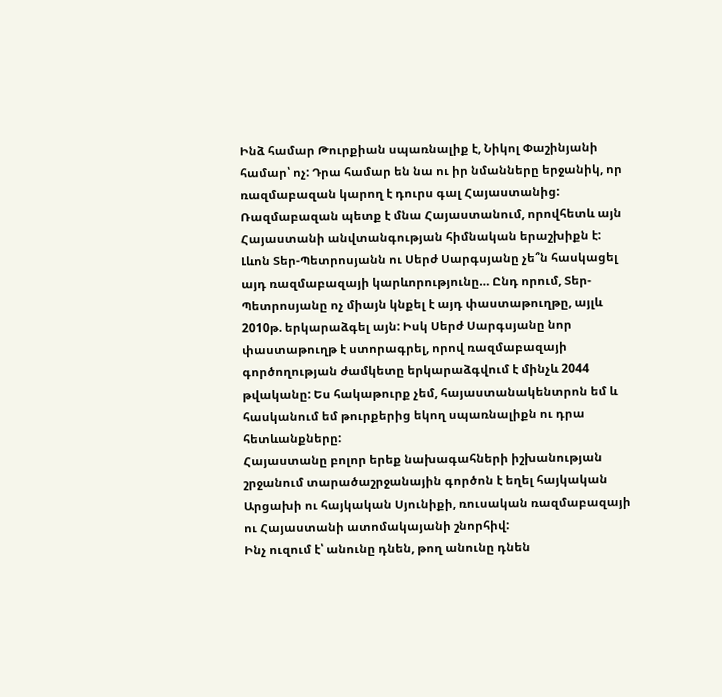Ինձ համար Թուրքիան սպառնալիք է, Նիկոլ Փաշինյանի համար՝ ոչ: Դրա համար են նա ու իր նմանները երջանիկ, որ ռազմաբազան կարող է դուրս գալ Հայաստանից: Ռազմաբազան պետք է մնա Հայաստանում, որովհետև այն Հայաստանի անվտանգության հիմնական երաշխիքն է: Լևոն Տեր-Պետրոսյանն ու Սերժ Սարգսյանը չե՞ն հասկացել այդ ռազմաբազայի կարևորությունը… Ընդ որում, Տեր-Պետրոսյանը ոչ միայն կնքել է այդ փաստաթուղթը, այլև 2010թ. երկարաձգել այն: Իսկ Սերժ Սարգսյանը նոր փաստաթուղթ է ստորագրել, որով ռազմաբազայի գործողության ժամկետը երկարաձգվում է մինչև 2044 թվականը: Ես հակաթուրք չեմ, հայաստանակենտրոն եմ և հասկանում եմ թուրքերից եկող սպառնալիքն ու դրա հետևանքները:
Հայաստանը բոլոր երեք նախագահների իշխանության շրջանում տարածաշրջանային գործոն է եղել հայկական Արցախի ու հայկական Սյունիքի, ռուսական ռազմաբազայի ու Հայաստանի ատոմակայանի շնորհիվ:
Ինչ ուզում է՝ անունը դնեն, թող անունը դնեն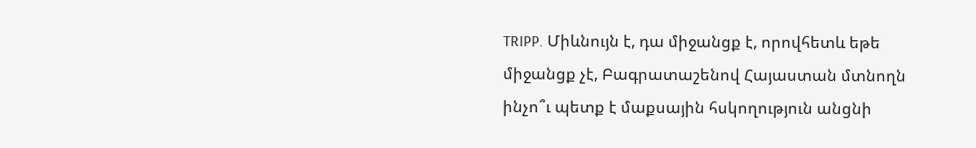TRIPP. Միևնույն է, դա միջանցք է, որովհետև եթե միջանցք չէ, Բագրատաշենով Հայաստան մտնողն ինչո՞ւ պետք է մաքսային հսկողություն անցնի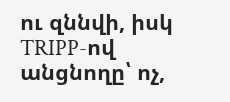ու զննվի, իսկ TRIPP-ով անցնողը՝ ոչ,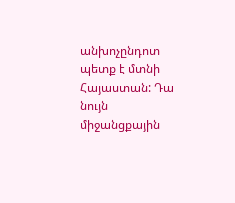անխոչընդոտ պետք է մտնի Հայաստան: Դա նույն միջանցքային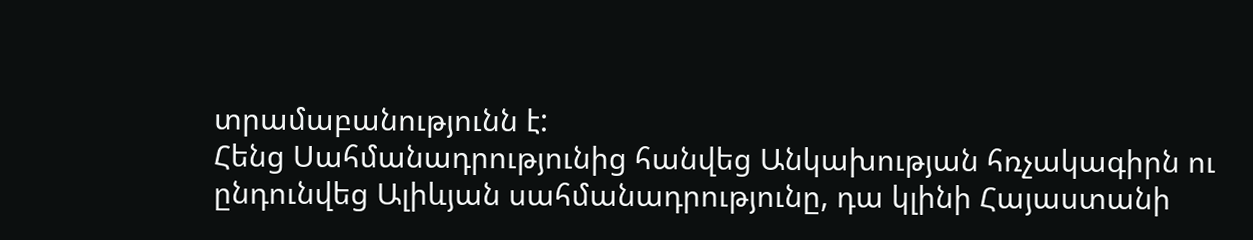տրամաբանությունն է:
Հենց Սահմանադրությունից հանվեց Անկախության հռչակագիրն ու ընդունվեց Ալիևյան սահմանադրությունը, դա կլինի Հայաստանի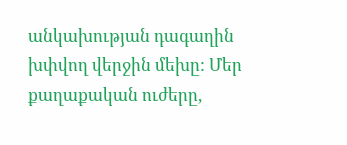անկախության դագաղին խփվող վերջին մեխը: Մեր քաղաքական ուժերը,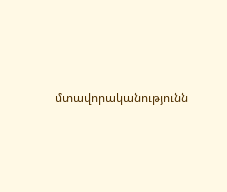մտավորականությունն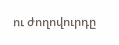ու ժողովուրդը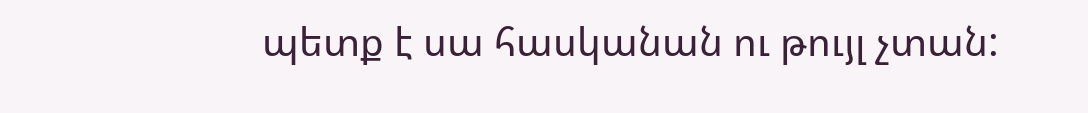պետք է սա հասկանան ու թույլ չտան: